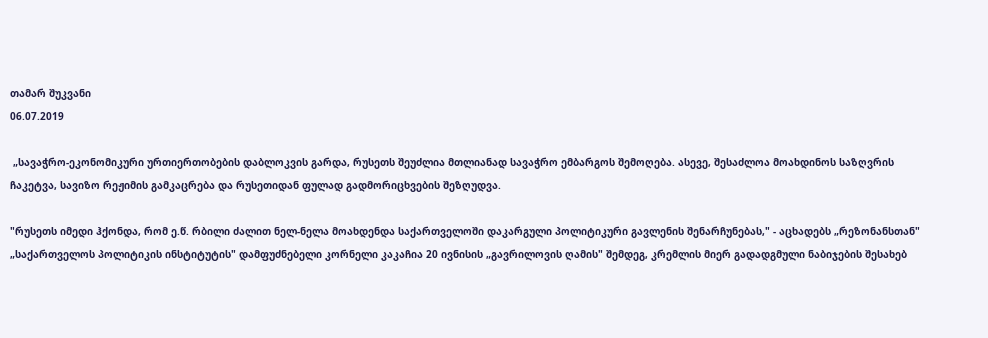თამარ შუკვანი
06.07.2019

 „სავაჭრო-ეკონომიკური ურთიერთობების დაბლოკვის გარდა, რუსეთს შეუძლია მთლიანად სავაჭრო ემბარგოს შემოღება. ასევე, შესაძლოა მოახდინოს საზღვრის ჩაკეტვა, სავიზო რეჟიმის გამკაცრება და რუსეთიდან ფულად გადმორიცხვების შეზღუდვა.

"რუსეთს იმედი ჰქონდა, რომ ე.წ. რბილი ძალით ნელ-ნელა მოახდენდა საქართველოში დაკარგული პოლიტიკური გავლენის შენარჩუნებას," - აცხადებს „რეზონანსთან" „საქართველოს პოლიტიკის ინსტიტუტის" დამფუძნებელი კორნელი კაკაჩია 20 ივნისის „გავრილოვის ღამის" შემდეგ, კრემლის მიერ გადადგმული ნაბიჯების შესახებ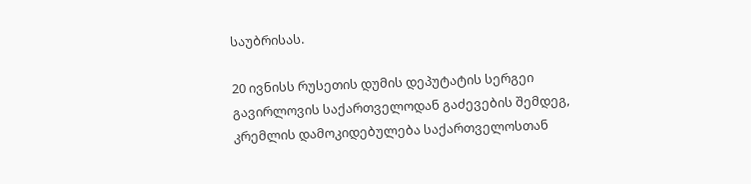საუბრისას.

20 ივნისს რუსეთის დუმის დეპუტატის სერგეი გავირლოვის საქართველოდან გაძევების შემდეგ, კრემლის დამოკიდებულება საქართველოსთან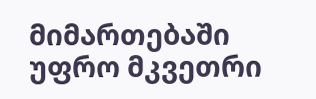მიმართებაში უფრო მკვეთრი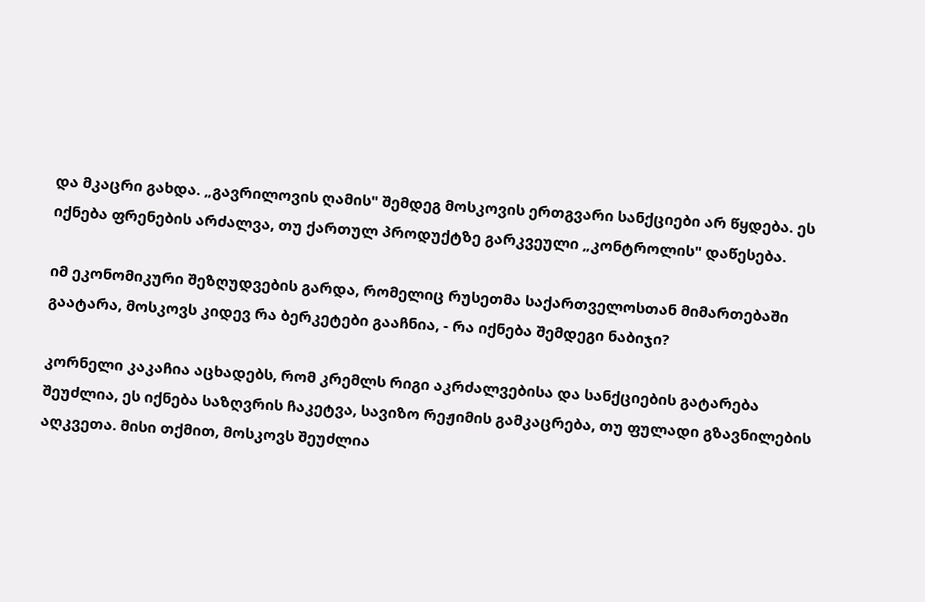და მკაცრი გახდა. „გავრილოვის ღამის" შემდეგ მოსკოვის ერთგვარი სანქციები არ წყდება. ეს იქნება ფრენების არძალვა, თუ ქართულ პროდუქტზე გარკვეული „კონტროლის" დაწესება.

იმ ეკონომიკური შეზღუდვების გარდა, რომელიც რუსეთმა საქართველოსთან მიმართებაში გაატარა, მოსკოვს კიდევ რა ბერკეტები გააჩნია, - რა იქნება შემდეგი ნაბიჯი?

კორნელი კაკაჩია აცხადებს, რომ კრემლს რიგი აკრძალვებისა და სანქციების გატარება შეუძლია, ეს იქნება საზღვრის ჩაკეტვა, სავიზო რეჟიმის გამკაცრება, თუ ფულადი გზავნილების აღკვეთა. მისი თქმით, მოსკოვს შეუძლია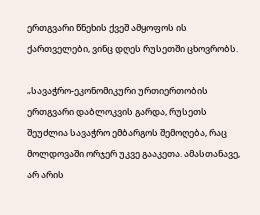ერთგვარი წნეხის ქვეშ ამყოფოს ის ქართველები, ვინც დღეს რუსეთში ცხოვრობს.

„სავაჭრო-ეკონომიკური ურთიერთობის ერთგვარი დაბლოკვის გარდა, რუსეთს შეუძლია სავაჭრო ემბარგოს შემოღება, რაც მოლდოვაში ორჯერ უკვე გააკეთა. ამასთანავე, არ არის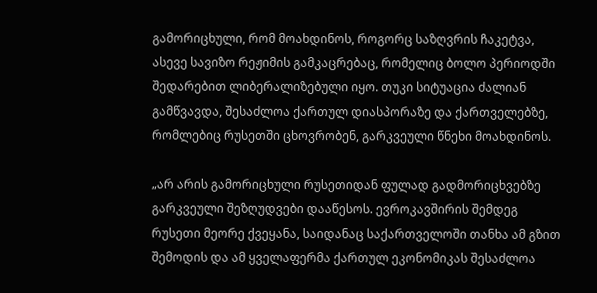გამორიცხული, რომ მოახდინოს, როგორც საზღვრის ჩაკეტვა, ასევე სავიზო რეჟიმის გამკაცრებაც, რომელიც ბოლო პერიოდში შედარებით ლიბერალიზებული იყო. თუკი სიტუაცია ძალიან გამწვავდა, შესაძლოა ქართულ დიასპორაზე და ქართველებზე, რომლებიც რუსეთში ცხოვრობენ, გარკვეული წნეხი მოახდინოს.

„არ არის გამორიცხული რუსეთიდან ფულად გადმორიცხვებზე გარკვეული შეზღუდვები დააწესოს. ევროკავშირის შემდეგ რუსეთი მეორე ქვეყანა, საიდანაც საქართველოში თანხა ამ გზით შემოდის და ამ ყველაფერმა ქართულ ეკონომიკას შესაძლოა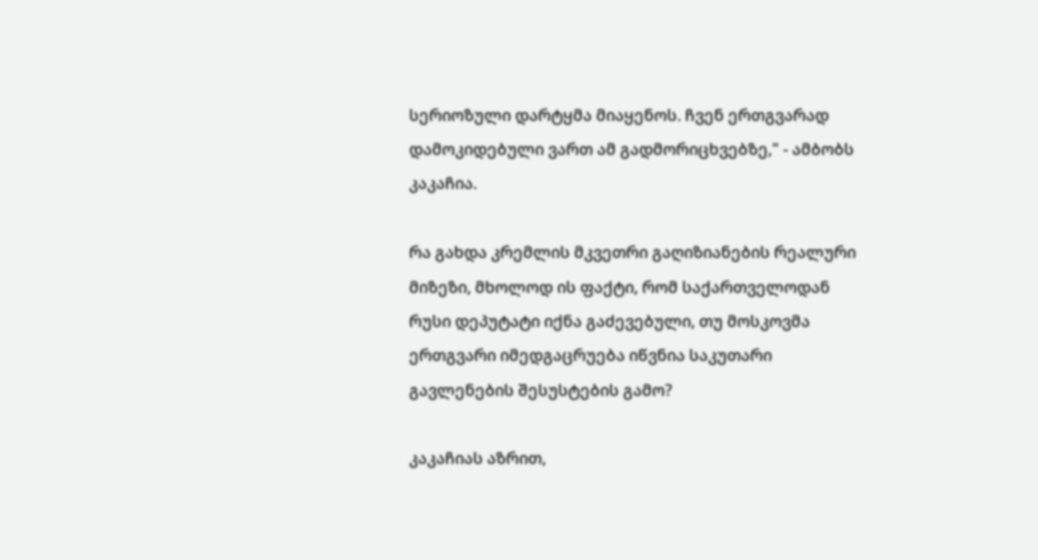სერიოზული დარტყმა მიაყენოს. ჩვენ ერთგვარად დამოკიდებული ვართ ამ გადმორიცხვებზე," - ამბობს კაკაჩია.

რა გახდა კრემლის მკვეთრი გაღიზიანების რეალური მიზეზი, მხოლოდ ის ფაქტი, რომ საქართველოდან რუსი დეპუტატი იქნა გაძევებული, თუ მოსკოვმა ერთგვარი იმედგაცრუება იწვნია საკუთარი გავლენების შესუსტების გამო?

კაკაჩიას აზრით,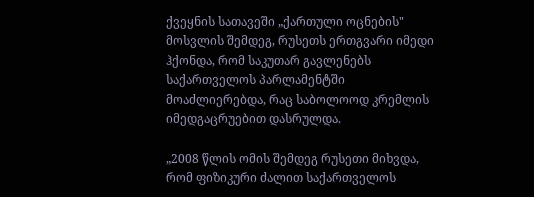ქვეყნის სათავეში „ქართული ოცნების" მოსვლის შემდეგ, რუსეთს ერთგვარი იმედი ჰქონდა, რომ საკუთარ გავლენებს საქართველოს პარლამენტში მოაძლიერებდა, რაც საბოლოოდ კრემლის იმედგაცრუებით დასრულდა.

„2008 წლის ომის შემდეგ რუსეთი მიხვდა, რომ ფიზიკური ძალით საქართველოს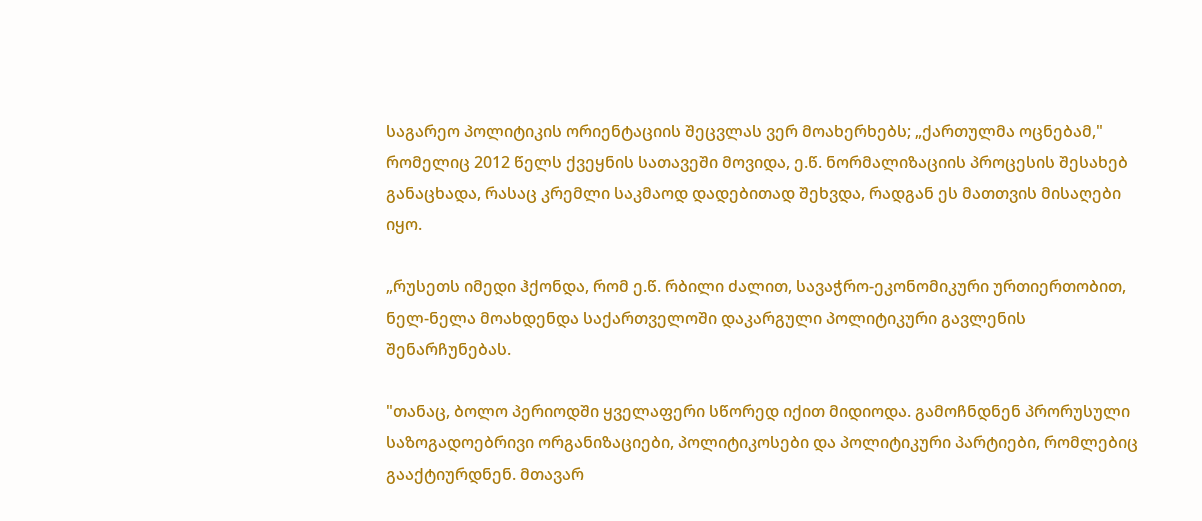საგარეო პოლიტიკის ორიენტაციის შეცვლას ვერ მოახერხებს; „ქართულმა ოცნებამ," რომელიც 2012 წელს ქვეყნის სათავეში მოვიდა, ე.წ. ნორმალიზაციის პროცესის შესახებ განაცხადა, რასაც კრემლი საკმაოდ დადებითად შეხვდა, რადგან ეს მათთვის მისაღები იყო.

„რუსეთს იმედი ჰქონდა, რომ ე.წ. რბილი ძალით, სავაჭრო-ეკონომიკური ურთიერთობით, ნელ-ნელა მოახდენდა საქართველოში დაკარგული პოლიტიკური გავლენის შენარჩუნებას.

"თანაც, ბოლო პერიოდში ყველაფერი სწორედ იქით მიდიოდა. გამოჩნდნენ პრორუსული საზოგადოებრივი ორგანიზაციები, პოლიტიკოსები და პოლიტიკური პარტიები, რომლებიც გააქტიურდნენ. მთავარ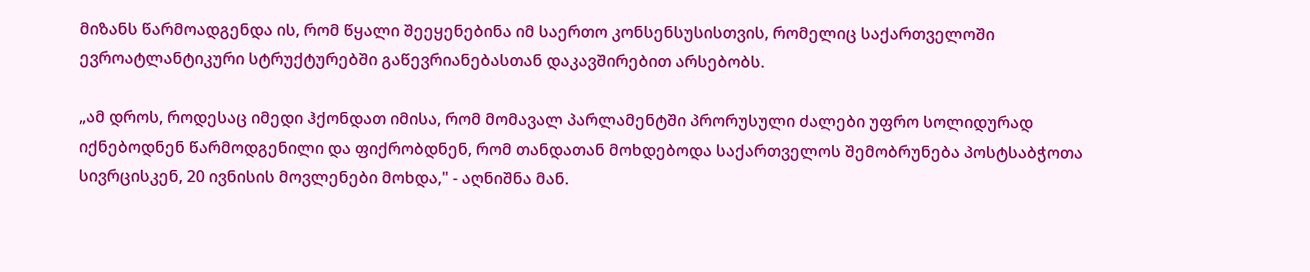მიზანს წარმოადგენდა ის, რომ წყალი შეეყენებინა იმ საერთო კონსენსუსისთვის, რომელიც საქართველოში ევროატლანტიკური სტრუქტურებში გაწევრიანებასთან დაკავშირებით არსებობს.

„ამ დროს, როდესაც იმედი ჰქონდათ იმისა, რომ მომავალ პარლამენტში პრორუსული ძალები უფრო სოლიდურად იქნებოდნენ წარმოდგენილი და ფიქრობდნენ, რომ თანდათან მოხდებოდა საქართველოს შემობრუნება პოსტსაბჭოთა სივრცისკენ, 20 ივნისის მოვლენები მოხდა," - აღნიშნა მან.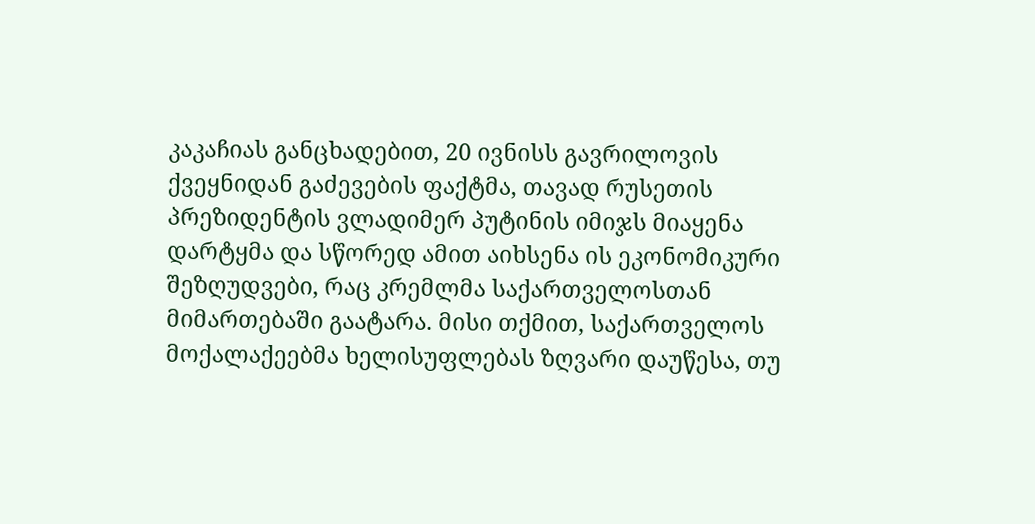კაკაჩიას განცხადებით, 20 ივნისს გავრილოვის ქვეყნიდან გაძევების ფაქტმა, თავად რუსეთის პრეზიდენტის ვლადიმერ პუტინის იმიჯს მიაყენა დარტყმა და სწორედ ამით აიხსენა ის ეკონომიკური შეზღუდვები, რაც კრემლმა საქართველოსთან მიმართებაში გაატარა. მისი თქმით, საქართველოს მოქალაქეებმა ხელისუფლებას ზღვარი დაუწესა, თუ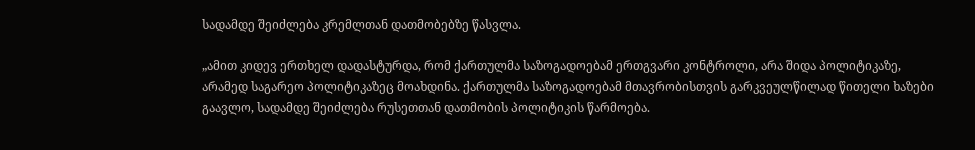სადამდე შეიძლება კრემლთან დათმობებზე წასვლა.

„ამით კიდევ ერთხელ დადასტურდა, რომ ქართულმა საზოგადოებამ ერთგვარი კონტროლი, არა შიდა პოლიტიკაზე, არამედ საგარეო პოლიტიკაზეც მოახდინა. ქართულმა საზოგადოებამ მთავრობისთვის გარკვეულწილად წითელი ხაზები გაავლო, სადამდე შეიძლება რუსეთთან დათმობის პოლიტიკის წარმოება.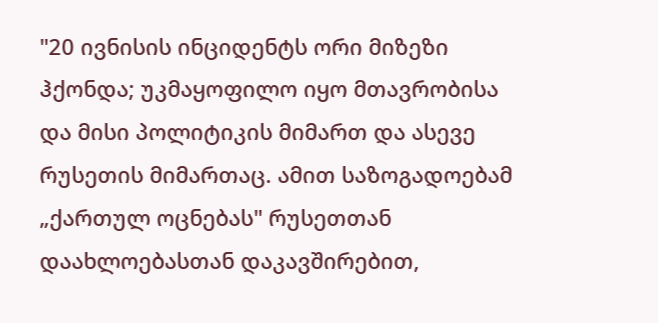"20 ივნისის ინციდენტს ორი მიზეზი ჰქონდა; უკმაყოფილო იყო მთავრობისა და მისი პოლიტიკის მიმართ და ასევე რუსეთის მიმართაც. ამით საზოგადოებამ „ქართულ ოცნებას" რუსეთთან დაახლოებასთან დაკავშირებით,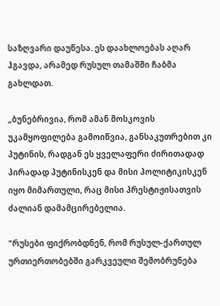საზღვარი დაუწესა. ეს დაახლოებას აღარ ჰგავდა, არამედ რუსულ თამაშში ჩაბმა გახლდათ.

„ბუნებრივია, რომ ამან მოსკოვის უკამყოფილება გამოიწვია, განსაკუთრებით კი პუტინის, რადგან ეს ყველაფერი ძირითადად პირადად პუტინისკენ და მისი პოლიტიკისკენ იყო მიმართული, რაც მისი პრესტიჟისათვის ძალიან დამამცირებელია.

"რუსები ფიქრობდნენ, რომ რუსულ-ქართულ ურთიერთობებში გარკვეული შემობრუნება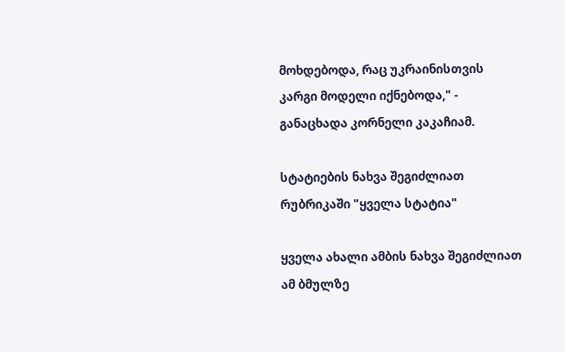მოხდებოდა, რაც უკრაინისთვის კარგი მოდელი იქნებოდა," - განაცხადა კორნელი კაკაჩიამ.

სტატიების ნახვა შეგიძლიათ რუბრიკაში "ყველა სტატია"

ყველა ახალი ამბის ნახვა შეგიძლიათ ამ ბმულზე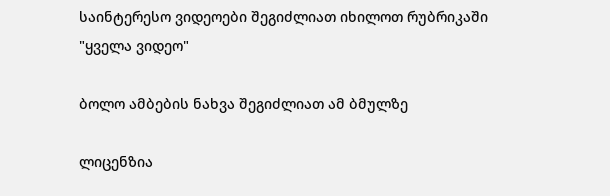საინტერესო ვიდეოები შეგიძლიათ იხილოთ რუბრიკაში "ყველა ვიდეო"

ბოლო ამბების ნახვა შეგიძლიათ ამ ბმულზე

ლიცენზია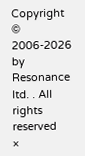Copyright © 2006-2026 by Resonance ltd. . All rights reserved
×